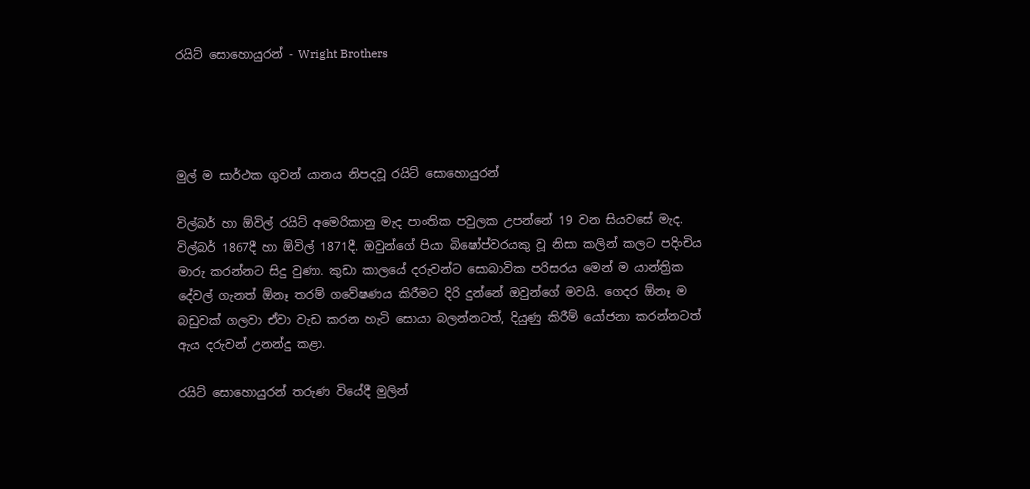රයිට් සොහොයුරන් - Wright Brothers




මුල් ම සාර්ථක ගුවන් යානය නිපදවූ රයිට් සොහොයුරන්

විල්බර් හා ඕවිල් රයිට් අමෙරිකානු මැද පාංතික පවුලක උපන්නේ 19 වන සියවසේ මැද. විල්බර් 1867දී හා ඕවිල් 1871දී. ඔවුන්ගේ පියා බිෂෝප්වරයකු වූ නිසා කලින් කලට පදිංචිය මාරු කරන්නට සිදු වුණා. කුඩා කාලයේ දරුවන්ට සොබාවික පරිසරය මෙන් ම යාන්ත්‍රික දේවල් ගැනත් ඕනෑ තරම් ගවේෂණය කිරීමට දිරි දුන්නේ ඔවුන්ගේ මවයි. ගෙදර ඕනෑ ම බඩුවක් ගලවා ඒවා වැඩ කරන හැටි සොයා බලන්නටත්, දියුණු කිරීම් යෝජනා කරන්නටත් ඇය දරුවන් උනන්දු කළා.

රයිට් සොහොයුරන් තරුණ වියේදී මුලින්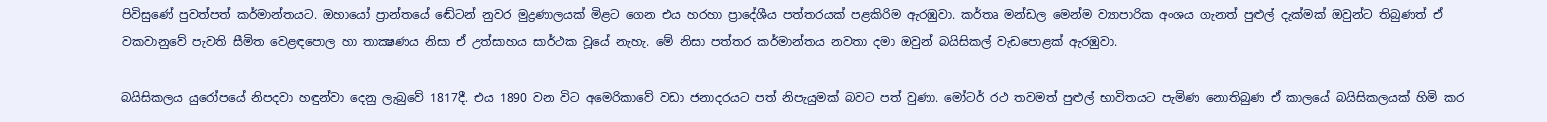පිවිසුණේ පුවත්පත් කර්මාන්තයට. ඔහායෝ ප්‍රාන්තයේ ඬේටන් නුවර මුද්‍රණාලයක් මිළට ගෙන එය හරහා ප්‍රාදේශීය පත්තරයක් පළකිරිම ඇරඹුවා. කර්තෘ මන්ඩල මෙන්ම ව්‍යාපාරික අංශය ගැනත් පුළුල් දැක්මක් ඔවුන්ට තිබුණත් ඒ වකවානුවේ පැවති සීමිත වෙළඳපොල හා තාක්‍ෂණය නිසා ඒ උත්සාහය සාර්ථක වූයේ නැහැ. මේ නිසා පත්තර කර්මාන්තය නවතා දමා ඔවුන් බයිසිකල් වැඩපොළක් ඇරඹුවා.

බයිසිකලය යුරෝපයේ නිපදවා හඳුන්වා දෙනු ලැබුවේ 1817දී. එය 1890 වන විට අමෙරිකාවේ වඩා ජනාදරයට පත් නිපැයුමක් බවට පත් වුණා. මෝටර් රථ තවමත් පුළුල් භාවිතයට පැමිණ නොතිබුණ ඒ කාලයේ බයිසිකලයක් හිමි කර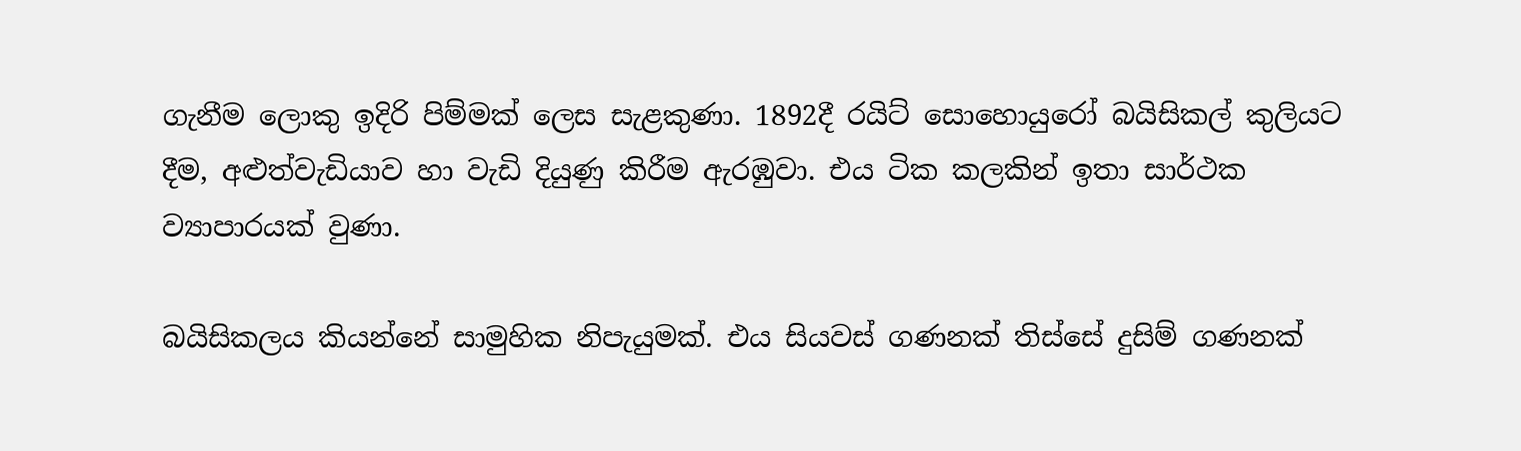ගැනීම ලොකු ඉදිරි පිම්මක් ලෙස සැළකුණා. 1892දී රයිට් සොහොයුරෝ බයිසිකල් කුලියට දීම, අළුත්වැඩියාව හා වැඩි දියුණු කිරීම ඇරඹුවා. එය ටික කලකින් ඉතා සාර්ථක ව්‍යාපාරයක් වුණා.

බයිසිකලය කියන්නේ සාමුහික නිපැයුමක්. එය සියවස් ගණනක් තිස්සේ දුසිම් ගණනක්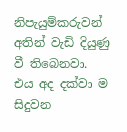නිපැයුම්කරුවන් අතින් වැඩි දියුණු වී තිබෙනවා. එය අද දක්වා ම සිදුවන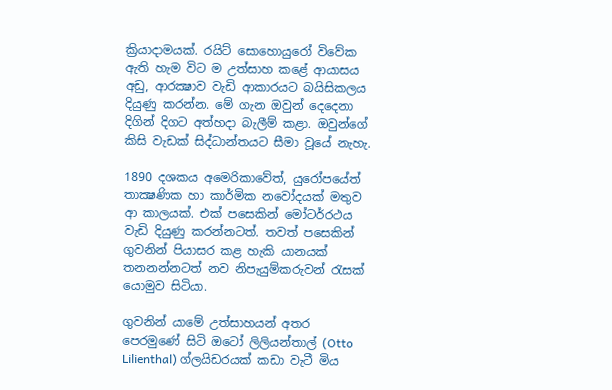ක්‍රියාදාමයක්. රයිට් සොහොයුරෝ විවේක ඇති හැම විට ම උත්සාහ කළේ ආයාසය අඩු, ආරක්‍ෂාව වැඩි ආකාරයට බයිසිකලය දියුණු කරන්න. මේ ගැන ඔවුන් දෙදෙනා දිගින් දිගට අත්හදා බැලීම් කළා. ඔවුන්ගේ කිසි වැඩක් සිද්ධාන්තයට සීමා වූයේ නැහැ.

1890 දශකය අමෙරිකාවේත්, යුරෝපයේත් තාක්‍ෂණික හා කාර්මික නවෝදයක් මතුව ආ කාලයක්. එක් පසෙකින් මෝටර්රථය වැඩි දියුණු කරන්නටත්. තවත් පසෙකින් ගුවනින් පියාසර කළ හැකි යානයක් තනනන්නටත් නව නිපැයුම්කරුවන් රැසක් යොමුව සිටියා.

ගුවනින් යාමේ උත්සාහයන් අතර පෙරමුණේ සිටි ඔටෝ ලිලියන්තාල් (Otto Lilienthal) ග්ලයිඩරයක් කඩා වැටී මිය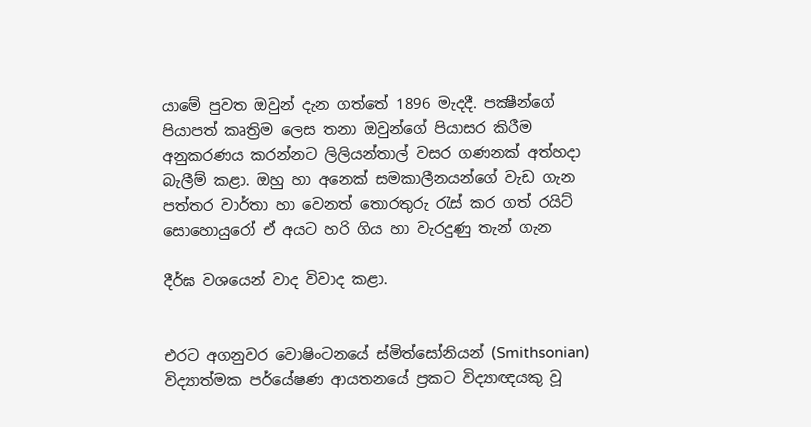යාමේ පුවත ඔවුන් දැන ගත්තේ 1896 මැදදී. පක්‍ෂීන්ගේ පියාපත් කෘත්‍රිම ලෙස තනා ඔවුන්ගේ පියාසර කිරීම අනුකරණය කරන්නට ලිලියන්තාල් වසර ගණනක් අත්හදා බැලීම් කළා. ඔහු හා අනෙක් සමකාලීනයන්ගේ වැඩ ගැන පත්තර වාර්තා හා වෙනත් තොරතුරු රැස් කර ගත් රයිට් සොහොයුරෝ ඒ අයට හරි ගිය හා වැරදුණු තැන් ගැන

දීර්ඝ වශයෙන් වාද විවාද කළා.


එරට අගනුවර වොෂිංටනයේ ස්මිත්සෝනියන් (Smithsonian) විද්‍යාත්මක පර්යේෂණ ආයතනයේ ප්‍රකට විද්‍යාඥයකු වූ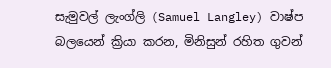සැමුවල් ලැංග්ලි (Samuel Langley) වාෂ්ප බලයෙන් ක්‍රියා කරන, මිනිසුන් රහිත ගුවන්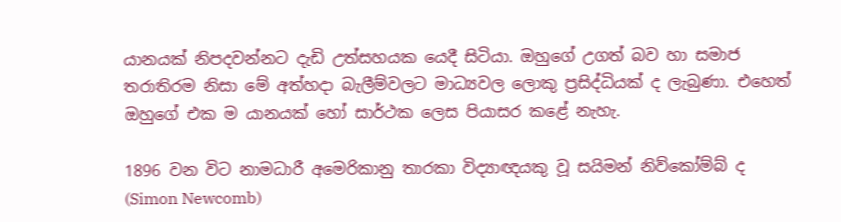යානයක් නිපදවන්නට දැඩි උත්සහයක යෙදී සිටියා. ඔහුගේ උගත් බව හා සමාජ තරාතිරම නිසා මේ අත්හදා බැලීම්වලට මාධ්‍යවල ලොකු ප්‍රසිද්ධියක් ද ලැබුණා. එහෙත් ඔහුගේ එක ම යානයක් හෝ සාර්ථක ලෙස පියාසර කළේ නැහැ.

1896 වන විට නාමධාරී අමෙරිකානු තාරකා විද්‍යාඥයකු වූ සයිමන් නිව්කෝම්බ් ද (Simon Newcomb)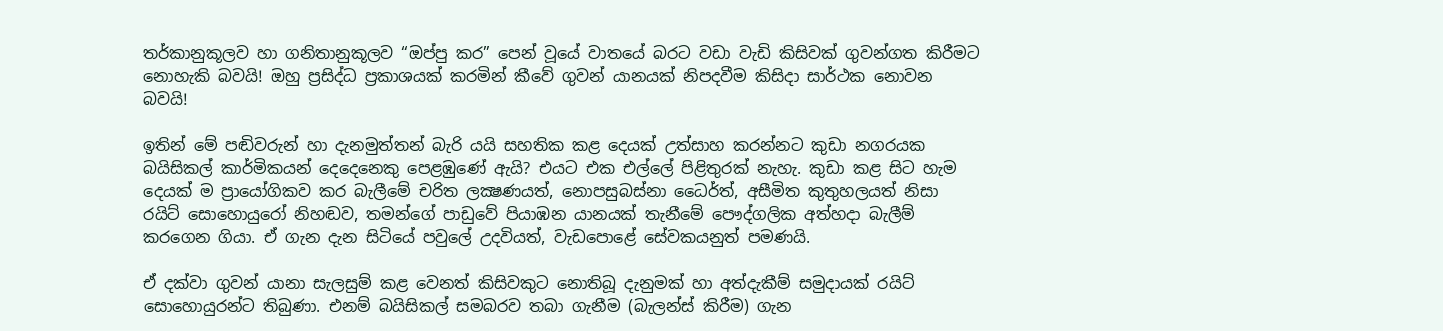තර්කානුකූලව හා ගනිතානුකූලව “ඔප්පු කර” පෙන් වූයේ වාතයේ බරට වඩා වැඩි කිසිවක් ගුවන්ගත කිරීමට නොහැකි බවයි! ඔහු ප්‍රසිද්ධ ප්‍රකාශයක් කරමින් කීවේ ගුවන් යානයක් නිපදවීම කිසිදා සාර්ථක නොවන බවයි!

ඉතින් මේ පඬිවරුන් හා දැනමුත්තන් බැරි යයි සහතික කළ දෙයක් උත්සාහ කරන්නට කුඩා නගරයක බයිසිකල් කාර්මිකයන් දෙදෙනෙකු පෙළඹුණේ ඇයි? එයට එක එල්ලේ පිළිතුරක් නැහැ. කුඩා කළ සිට හැම දෙයක් ම ප්‍රායෝගිකව කර බැලීමේ චරිත ලක්‍ෂණයත්, නොපසුබස්නා ධෛර්ත්, අසීමිත කුතුහලයත් නිසා රයිට් සොහොයුරෝ නිහඬව, තමන්ගේ පාඩුවේ පියාඹන යානයක් තැනීමේ පෞද්ගලික අත්හදා බැලීම් කරගෙන ගියා. ඒ ගැන දැන සිටියේ පවුලේ උදවියත්, වැඩපොළේ සේවකයනුත් පමණයි.

ඒ දක්වා ගුවන් යානා සැලසුම් කළ වෙනත් කිසිවකුට නොතිබූ දැනුමක් හා අත්දැකීම් සමුදායක් රයිට් සොහොයුරන්ට තිබුණා. එනම් බයිසිකල් සමබරව තබා ගැනීම (බැලන්ස් කිරීම) ගැන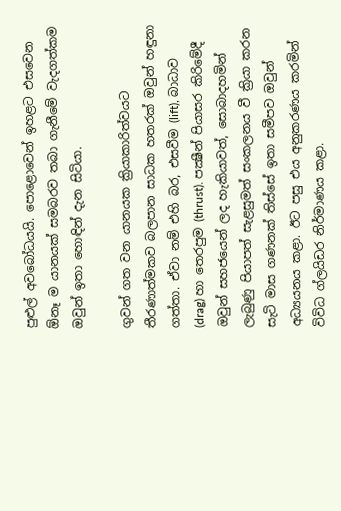පුළුල් අවබෝධයයි. පොළොවෙන් ඉහළට එසවෙන ඕනෑ ම යානයක් සමබරව තබා ගැනීමේ වැදගත්කම ඔවුන් ඉතා හොඳින් දැන සිටියා.

ගුවන් ගත වන යානයක ක්‍රියාකාරිත්වයට තීරණාත්මකව බලපාන සාධක හතරක් ඔවුන් හඳුනා ගත්තා. ඒවා නම් එහි බර, එසවීම (lift), බාධාව (drag) හා තෙරපුම (thrust). පක්‍ෂීන් පියාසර කිරිමේදී ඔවුන් සහජයෙන් ලද හැකියාවත්, සොබාදහමින් ලැබුණු පියාපත් සැළසුමත් සංකලනය වී ක්‍රියා කරන සැටි මාස ගණනක් තිස්සේ ඉතා සමීපව ඔවුන් අධ්‍යයනය කළා. ඊට පසු එය අනුකරණය කරමින් විවිධ ග්ලයිඩර නිර්මාණය කළා.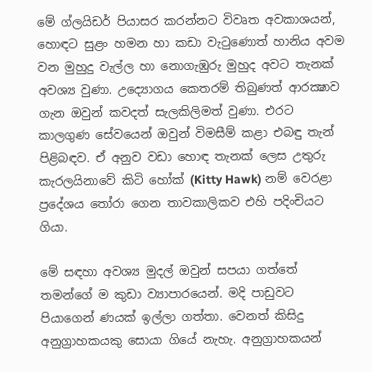මේ ග්ලයිඩර් පියාසර කරන්නට විවෘත අවකාශයන්, හොඳට සුළං හමන හා කඩා වැටුණොත් හානිය අවම වන මුහුදු වැල්ල හා නොගැඹුරු මුහුද අවට තැනක් අවශ්‍ය වුණා. උද්‍යොගය කෙතරම් තිබුණත් ආරක්‍ෂාව ගැන ඔවුන් කවදත් සැලකිලිමත් වුණා. එරට කාලගුණ සේවයෙන් ඔවුන් විමසීම් කළා එබඳු තැන් පිළිබඳව. ඒ අනුව වඩා හොඳ තැනක් ලෙස උතුරු කැරලයිනාවේ කිටි හෝක් (Kitty Hawk) නම් වෙරළා ප්‍රදේශය තෝරා ගෙන තාවකාලිකව එහි පදිංචියට ගියා.

මේ සඳහා අවශ්‍ය මුදල් ඔවුන් සපයා ගත්තේ තමන්ගේ ම කුඩා ව්‍යාපාරයෙන්. මදි පාඩුවට පියාගෙන් ණයක් ඉල්ලා ගත්තා. වෙනත් කිසිදු අනුග්‍රාහකයකු සොයා ගියේ නැහැ. අනුග්‍රාහකයන්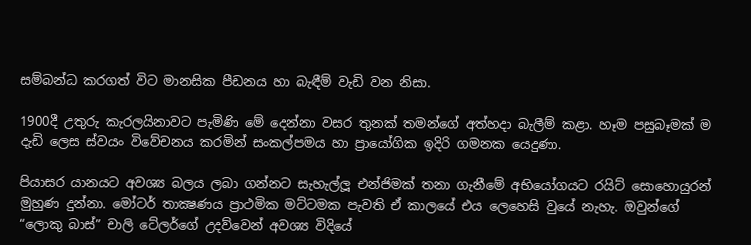සම්බන්ධ කරගත් විට මානසික පීඩනය හා බැඳීම් වැඩි වන නිසා.

1900දී උතුරු කැරලයිනාවට පැමිණි මේ දෙන්නා වසර තුනක් තමන්ගේ අත්හදා බැලීම් කළා. හෑම පසුබෑමක් ම දැඩි ලෙස ස්වයං විවේචනය කරමින් සංකල්පමය හා ප්‍රායෝගික ඉදිරි ගමනක යෙදුණා.

පියාසර යානයට අවශ්‍ය බලය ලබා ගන්නට සැහැල්ලූ එන්ජිමක් තනා ගැනීමේ අභියෝගයට රයිට් සොහොයුරන් මුහුණ දුන්නා. මෝටර් තාක්‍ෂණය ප්‍රාථමික මට්ටමක පැවති ඒ කාලයේ එය ලෙහෙසි වුයේ නැහැ. ඔවුන්ගේ “ලොකු බාස්” චාලි ටේලර්ගේ උදව්වෙන් අවශ්‍ය විදියේ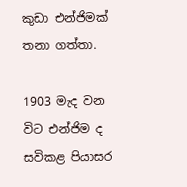කුඩා එන්ජිමක් තනා ගත්තා.

1903 මැද වන විට එන්ජිම ද සවිකළ පියාසර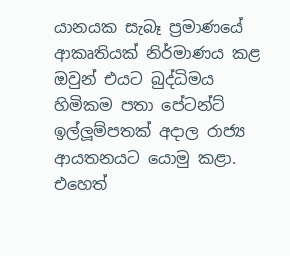යානයක සැබෑ ප්‍රමාණයේ ආකෘතියක් නිර්මාණය කළ ඔවුන් එයට බුද්ධිමය හිමිකම පතා පේටන්ට් ඉල්ලූම්පතක් අදාල රාජ්‍ය ආයතනයට යොමු කළා. එහෙත්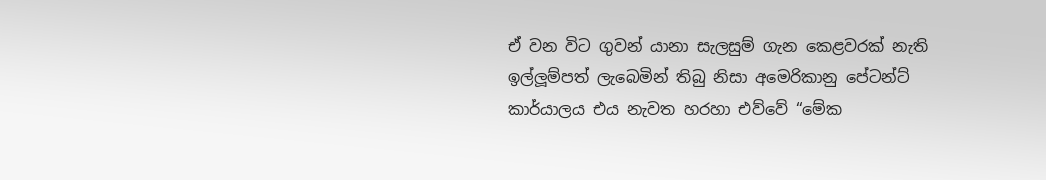ඒ වන විට ගුවන් යානා සැලසුම් ගැන කෙළවරක් නැති ඉල්ලූම්පත් ලැබෙමින් තිබු නිසා අමෙරිකානු පේටන්ට් කාර්යාලය එය නැවත හරහා එව්වේ “මේක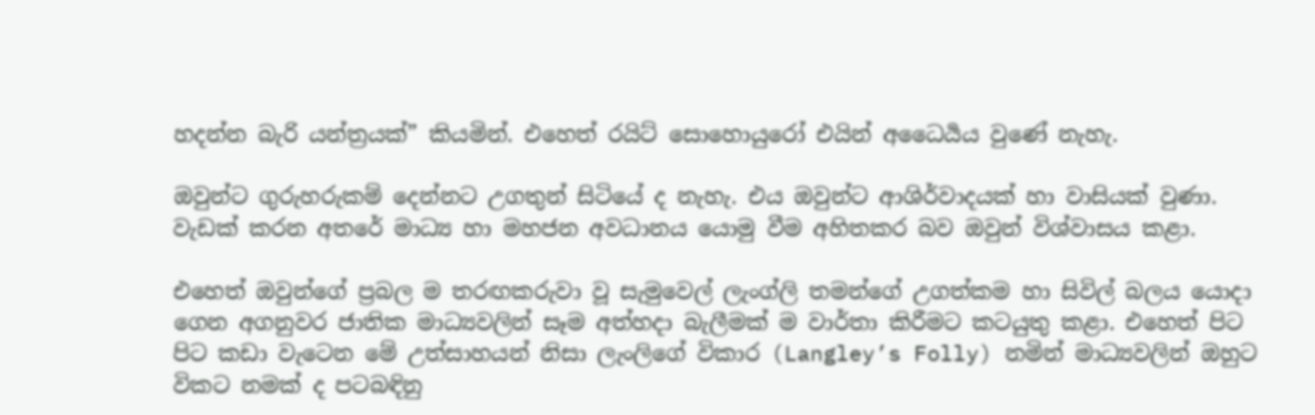හදන්න බැරි යන්ත්‍රයක්” කියමින්. එහෙත් රයිට් සොහොයුරෝ එයින් අධෛර්‍යය වුණේ නැහැ.

ඔවුන්ට ගුරුහරුකම් දෙන්නට උගතුන් සිටියේ ද නැහැ. එය ඔවුන්ට ආශිර්වාදයක් හා වාසියක් වුණා. වැඩක් කරන අතරේ මාධ්‍ය හා මහජන අවධානය යොමු වීම අහිතකර බව ඔවුන් විශ්වාසය කළා.

එහෙත් ඔවුන්ගේ ප්‍රබල ම තරඟකරුවා වූ සැමුවෙල් ලැංග්ලි තමන්ගේ උගත්කම හා සිවිල් බලය යොදා ගෙන අගනුවර ජාතික මාධ්‍යවලින් සෑම අත්හදා බැලීමක් ම වාර්තා කිරීමට කටයුතු කළා. එහෙත් පිට පිට කඩා වැටෙන මේ උත්සාහයන් නිසා ලැංලිගේ විකාර (Langley’s Folly) නමින් මාධ්‍යවලින් ඔහුට විකට නමක් ද පටබඳිනු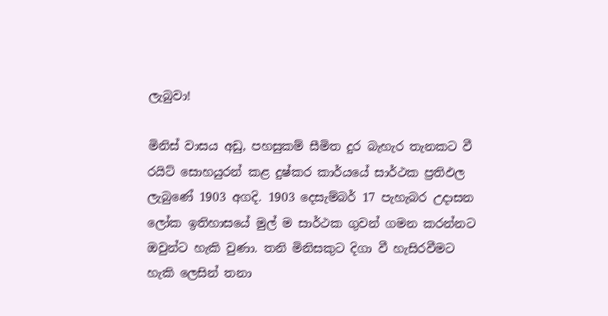ලැබුවා!

මිනිස් වාසය අඩු, පහසුකම් සීමිත දුර බැහැර තැනකට වී රයිට් සොහයුරන් කළ දුෂ්කර කාර්යයේ සාර්ථක ප්‍රතිඵල ලැබුණේ 1903 අගදි. 1903 දෙසැම්බර් 17 පැහැබර උදාසන ලෝක ඉතිහාසයේ මුල් ම සාර්ථක ගුවන් ගමන කරන්නට ඔවුන්ට හැකි වුණා. තනි මිනිසකුට දිගා වී හැසිරවීමට හැකි ලෙසින් තනා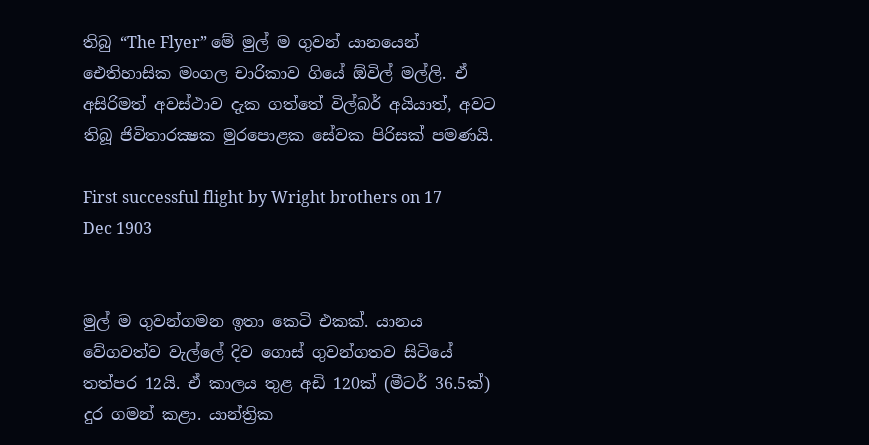තිබු “The Flyer” මේ මුල් ම ගුවන් යානයෙන් ඓතිහාසික මංගල චාරිකාව ගියේ ඕවිල් මල්ලි. ඒ අසිරිමත් අවස්ථාව දැක ගත්තේ විල්බර් අයියාත්, අවට තිබූ ජිවිතාරක්‍ෂක මුරපොළක සේවක පිරිසක් පමණයි.

First successful flight by Wright brothers on 17 Dec 1903


මුල් ම ගුවන්ගමන ඉතා කෙටි එකක්. යානය වේගවත්ව වැල්ලේ දිව ගොස් ගුවන්ගතව සිටියේ තත්පර 12යි. ඒ කාලය තුළ අඩි 120ක් (මීටර් 36.5ක්) දුර ගමන් කළා. යාන්ත්‍රික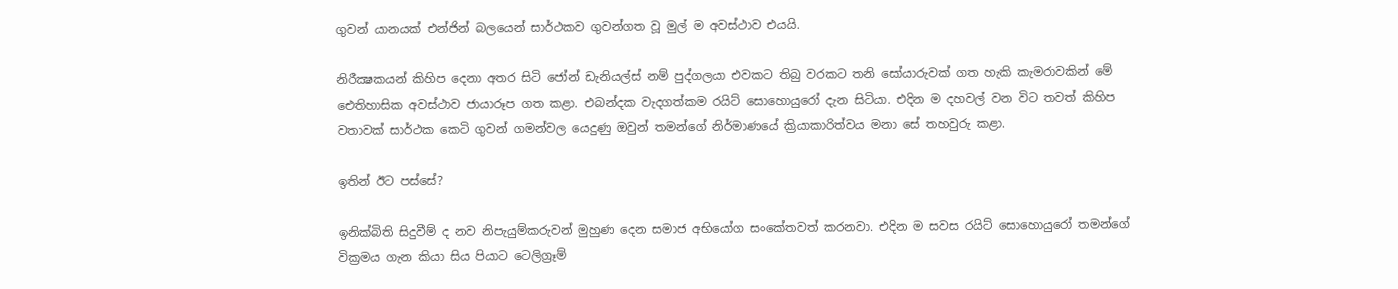ගුවන් යානයක් එන්ජින් බලයෙන් සාර්ථකව ගුවන්ගත වූ මුල් ම අවස්ථාව එයයි.

නිරීක්‍ෂකයන් කිහිප දෙනා අතර සිටි ජෝන් ඩැනියල්ස් නම් පුද්ගලයා එවකට තිබු වරකට තනි සෝයාරුවක් ගත හැකි කැමරාවකින් මේ ඓතිහාසික අවස්ථාව ජායාරූප ගත කළා. එබන්දක වැදගත්කම රයිට් සොහොයුරෝ දැන සිටියා. එදින ම දහවල් වන විට තවත් කිහිප වතාවක් සාර්ථක කෙටි ගුවන් ගමන්වල යෙදුණු ඔවුන් තමන්ගේ නිර්මාණයේ ක්‍රියාකාරිත්වය මනා සේ තහවුරු කළා.

ඉතින් ඊට පස්සේ?

ඉනික්බිති සිදුවීම් ද නව නිපැයුම්කරුවන් මුහුණ දෙන සමාජ අභියෝග සංකේතවත් කරනවා. එදින ම සවස රයිට් සොහොයුරෝ තමන්ගේ වික්‍රමය ගැන කියා සිය පියාට ටෙලිග්‍රෑම්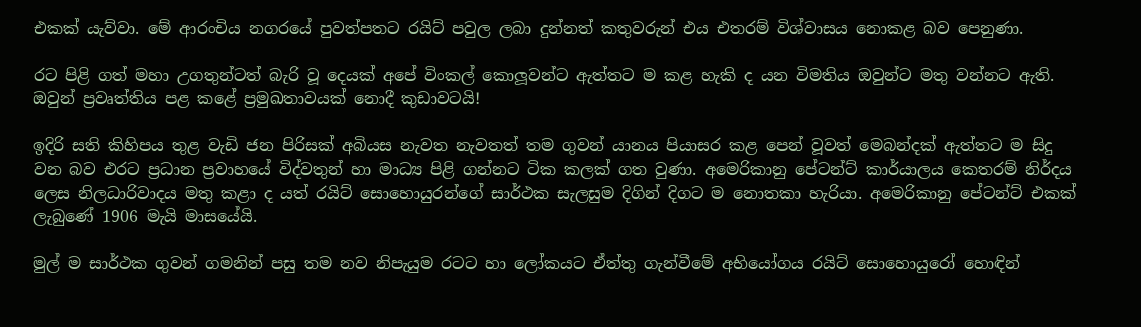එකක් යැව්වා. මේ ආරංචිය නගරයේ පුවත්පතට රයිට් පවුල ලබා දුන්නත් කතුවරුන් එය එතරම් විශ්වාසය නොකළ බව පෙනුණා.

රට පිළි ගත් මහා උගතුන්ටත් බැරි වූ දෙයක් අපේ විංකල් කොලූවන්ට ඇත්තට ම කළ හැකි ද යන විමතිය ඔවුන්ට මතු වන්නට ඇති. ඔවුන් ප්‍රවෘත්තිය පළ කළේ ප්‍රමුඛතාවයක් නොදී කුඩාවටයි!

ඉදිරි සති කිහිපය තුළ වැඩි ජන පිරිසක් අබියස නැවත නැවතත් තම ගුවන් යානය පියාසර කළ පෙන් වූවත් මෙබන්දක් ඇත්තට ම සිදු වන බව එරට ප්‍රධාන ප්‍රවාහයේ විද්වතුන් හා මාධ්‍ය පිළි ගන්නට ටික කලක් ගත වුණා. අමෙරිකානු පේටන්ට් කාර්යාලය කෙතරම් නිර්දය ලෙස නිලධාරිවාදය මතු කළා ද යත් රයිට් සොහොයුරන්ගේ සාර්ථක සැලසුම දිගින් දිගට ම නොතකා හැරියා. අමෙරිකානු පේටන්ට් එකක් ලැබුණේ 1906 මැයි මාසයේයි.

මුල් ම සාර්ථක ගුවන් ගමනින් පසු තම නව නිපැයුම රටට හා ලෝකයට ඒත්තු ගැන්වීමේ අභියෝගය රයිට් සොහොයුරෝ හොඳින්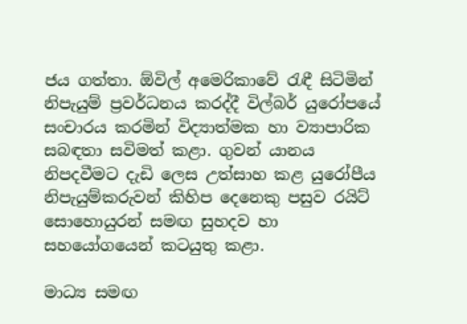ජය ගත්තා. ඕවිල් අමෙරිකාවේ රැඳී සිටිමින් නිපැයුම් ප්‍රවර්ධනය කරද්දී විල්බර් යුරෝපයේ සංචාරය කරමින් විද්‍යාත්මක හා ව්‍යාපාරික සබඳතා සවිමත් කළා. ගුවන් යානය නිපදවීමට දැඩි ලෙස උත්සාහ කළ යුරෝපීය නිපැයුම්කරුවන් කිහිප දෙනෙකු පසුව රයිට් සොහොයුරන් සමඟ සුහදව හා සහයෝගයෙන් කටයුතු කළා.

මාධ්‍ය සමඟ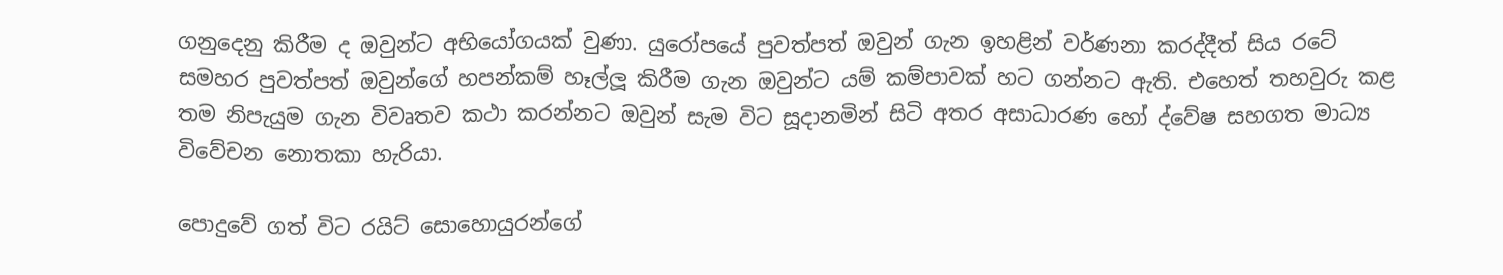ගනුදෙනු කිරීම ද ඔවුන්ට අභියෝගයක් වුණා. යුරෝපයේ පුවත්පත් ඔවුන් ගැන ඉහළින් වර්ණනා කරද්දීත් සිය රටේ සමහර පුවත්පත් ඔවුන්ගේ හපන්කම් හෑල්ලූ කිරීම ගැන ඔවුන්ට යම් කම්පාවක් හට ගන්නට ඇති. එහෙත් තහවුරු කළ තම නිපැයුම ගැන විවෘතව කථා කරන්නට ඔවුන් සැම විට සූදානමින් සිටි අතර අසාධාරණ හෝ ද්වේෂ සහගත මාධ්‍ය විවේචන නොතකා හැරියා.

පොදුවේ ගත් විට රයිට් සොහොයුරන්ගේ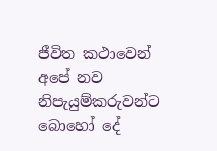ජීවිත කථාවෙන් අපේ නව නිපැයුම්කරුවන්ට බොහෝ දේ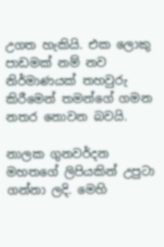උගත හැකියි. එක ලොකු පාඩමක් නම් නව නිර්මාණයක් තහවුරු කිරීමෙන් තමන්ගේ ගමන නතර නොවන බවයි.

නාලක ගුනවර්දන මහතගේ ලිපියකින් උපුටා ගන්නා ලදි. මෙහි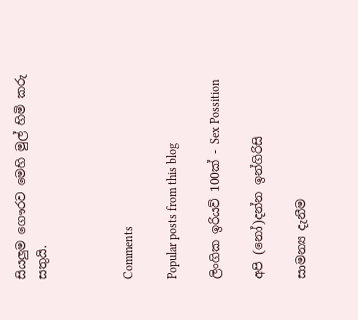සියලුම ගෞරව මෙහි මුල් හිමි කරු සතුයි.



Comments

Popular posts from this blog

ලිංගික ඉරියව් 100ක් - Sex Possition

අපි (නෝ)දන්න ඉන්ගිරිසි

සාමන්‍ය දැනීම